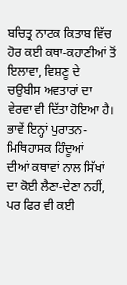ਬਚਿਤ੍ਰ ਨਾਟਕ ਕਿਤਾਬ ਵਿੱਚ ਹੋਰ ਕਈ ਕਥਾ-ਕਹਾਣੀਆਂ ਤੋਂ ਇਲਾਵਾ, ਵਿਸ਼ਣੂ ਦੇ
ਚਉਬੀਸ ਅਵਤਾਰਾਂ ਦਾ ਵੇਰਵਾ ਵੀ ਦਿੱਤਾ ਹੋਇਆ ਹੈ। ਭਾਵੇਂ ਇਨ੍ਹਾਂ ਪੁਰਾਤਨ-ਮਿਥਿਹਾਸਕ ਹਿੰਦੂਆਂ
ਦੀਆਂ ਕਥਾਵਾਂ ਨਾਲ ਸਿੱਖਾਂ ਦਾ ਕੋਈ ਲੈਣਾ-ਦੇਣਾ ਨਹੀਂ, ਪਰ ਫਿਰ ਵੀ ਕਈ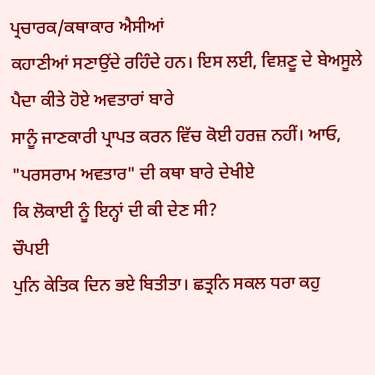ਪ੍ਰਚਾਰਕ/ਕਥਾਕਾਰ ਐਸੀਆਂ
ਕਹਾਣੀਆਂ ਸਣਾਉਂਦੇ ਰਹਿੰਦੇ ਹਨ। ਇਸ ਲਈ, ਵਿਸ਼ਣੂ ਦੇ ਬੇਅਸੂਲੇ ਪੈਦਾ ਕੀਤੇ ਹੋਏ ਅਵਤਾਰਾਂ ਬਾਰੇ
ਸਾਨੂੰ ਜਾਣਕਾਰੀ ਪ੍ਰਾਪਤ ਕਰਨ ਵਿੱਚ ਕੋਈ ਹਰਜ਼ ਨਹੀਂ। ਆਓ, "ਪਰਸਰਾਮ ਅਵਤਾਰ" ਦੀ ਕਥਾ ਬਾਰੇ ਦੇਖੀਏ
ਕਿ ਲੋਕਾਈ ਨੂੰ ਇਨ੍ਹਾਂ ਦੀ ਕੀ ਦੇਣ ਸੀ?
ਚੌਪਈ
ਪੁਨਿ ਕੇਤਿਕ ਦਿਨ ਭਏ ਬਿਤੀਤਾ। ਛਤ੍ਰਨਿ ਸਕਲ ਧਰਾ ਕਹੁ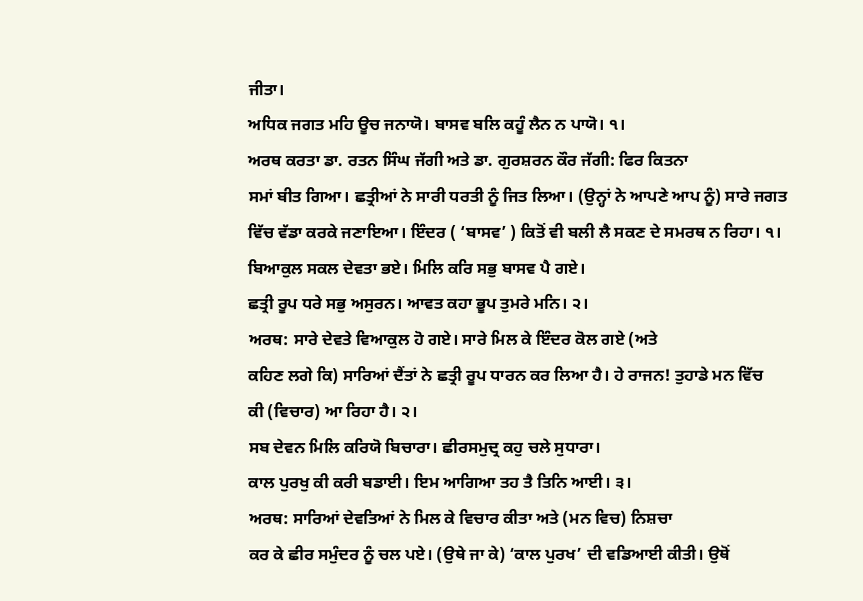ਜੀਤਾ।
ਅਧਿਕ ਜਗਤ ਮਹਿ ਊਚ ਜਨਾਯੋ। ਬਾਸਵ ਬਲਿ ਕਹੂੰ ਲੈਨ ਨ ਪਾਯੋ। ੧।
ਅਰਥ ਕਰਤਾ ਡਾ. ਰਤਨ ਸਿੰਘ ਜੱਗੀ ਅਤੇ ਡਾ. ਗੁਰਸ਼ਰਨ ਕੌਰ ਜੱਗੀ: ਫਿਰ ਕਿਤਨਾ
ਸਮਾਂ ਬੀਤ ਗਿਆ। ਛਤ੍ਰੀਆਂ ਨੇ ਸਾਰੀ ਧਰਤੀ ਨੂੰ ਜਿਤ ਲਿਆ। (ਉਨ੍ਹਾਂ ਨੇ ਆਪਣੇ ਆਪ ਨੂੰ) ਸਾਰੇ ਜਗਤ
ਵਿੱਚ ਵੱਡਾ ਕਰਕੇ ਜਣਾਇਆ। ਇੰਦਰ ( ‘ਬਾਸਵ’ ) ਕਿਤੋਂ ਵੀ ਬਲੀ ਲੈ ਸਕਣ ਦੇ ਸਮਰਥ ਨ ਰਿਹਾ। ੧।
ਬਿਆਕੁਲ ਸਕਲ ਦੇਵਤਾ ਭਏ। ਮਿਲਿ ਕਰਿ ਸਭੁ ਬਾਸਵ ਪੈ ਗਏ।
ਛਤ੍ਰੀ ਰੂਪ ਧਰੇ ਸਭੁ ਅਸੁਰਨ। ਆਵਤ ਕਹਾ ਭੂਪ ਤੁਮਰੇ ਮਨਿ। ੨।
ਅਰਥ: ਸਾਰੇ ਦੇਵਤੇ ਵਿਆਕੁਲ ਹੋ ਗਏ। ਸਾਰੇ ਮਿਲ ਕੇ ਇੰਦਰ ਕੋਲ ਗਏ (ਅਤੇ
ਕਹਿਣ ਲਗੇ ਕਿ) ਸਾਰਿਆਂ ਦੈਂਤਾਂ ਨੇ ਛਤ੍ਰੀ ਰੂਪ ਧਾਰਨ ਕਰ ਲਿਆ ਹੈ। ਹੇ ਰਾਜਨ! ਤੁਹਾਡੇ ਮਨ ਵਿੱਚ
ਕੀ (ਵਿਚਾਰ) ਆ ਰਿਹਾ ਹੈ। ੨।
ਸਬ ਦੇਵਨ ਮਿਲਿ ਕਰਿਯੋ ਬਿਚਾਰਾ। ਛੀਰਸਮੁਦ੍ਰ ਕਹੁ ਚਲੇ ਸੁਧਾਰਾ।
ਕਾਲ ਪੁਰਖੁ ਕੀ ਕਰੀ ਬਡਾਈ। ਇਮ ਆਗਿਆ ਤਹ ਤੈ ਤਿਨਿ ਆਈ। ੩।
ਅਰਥ: ਸਾਰਿਆਂ ਦੇਵਤਿਆਂ ਨੇ ਮਿਲ ਕੇ ਵਿਚਾਰ ਕੀਤਾ ਅਤੇ (ਮਨ ਵਿਚ) ਨਿਸ਼ਚਾ
ਕਰ ਕੇ ਛੀਰ ਸਮੁੰਦਰ ਨੂੰ ਚਲ ਪਏ। (ਉਥੇ ਜਾ ਕੇ) ‘ਕਾਲ ਪੁਰਖ’ ਦੀ ਵਡਿਆਈ ਕੀਤੀ। ਉਥੋਂ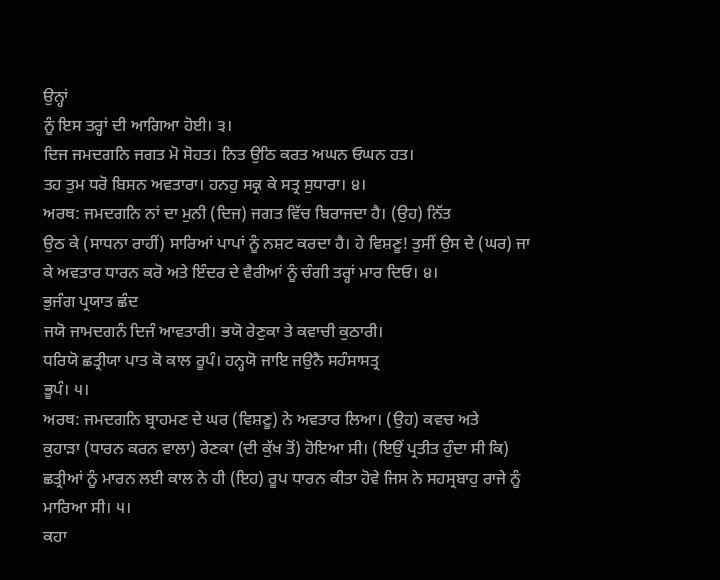ਉਨ੍ਹਾਂ
ਨੂੰ ਇਸ ਤਰ੍ਹਾਂ ਦੀ ਆਗਿਆ ਹੋਈ। ੩।
ਦਿਜ ਜਮਦਗਨਿ ਜਗਤ ਮੋ ਸੋਹਤ। ਨਿਤ ਉਠਿ ਕਰਤ ਅਘਨ ਓਘਨ ਹਤ।
ਤਹ ਤੁਮ ਧਰੋ ਬਿਸਨ ਅਵਤਾਰਾ। ਹਨਹੁ ਸਕ੍ਰ ਕੇ ਸਤ੍ਰ ਸੁਧਾਰਾ। ੪।
ਅਰਥ: ਜਮਦਗਨਿ ਨਾਂ ਦਾ ਮੁਨੀ (ਦਿਜ) ਜਗਤ ਵਿੱਚ ਬਿਰਾਜਦਾ ਹੈ। (ਉਹ) ਨਿੱਤ
ਉਠ ਕੇ (ਸਾਧਨਾ ਰਾਹੀਂ) ਸਾਰਿਆਂ ਪਾਪਾਂ ਨੂੰ ਨਸ਼ਟ ਕਰਦਾ ਹੈ। ਹੇ ਵਿਸ਼ਣੂ! ਤੁਸੀਂ ਉਸ ਦੇ (ਘਰ) ਜਾ
ਕੇ ਅਵਤਾਰ ਧਾਰਨ ਕਰੋ ਅਤੇ ਇੰਦਰ ਦੇ ਵੈਰੀਆਂ ਨੂੰ ਚੰਗੀ ਤਰ੍ਹਾਂ ਮਾਰ ਦਿਓ। ੪।
ਭੁਜੰਗ ਪ੍ਰਯਾਤ ਛੰਦ
ਜਯੋ ਜਾਮਦਗਨੰ ਦਿਜੰ ਆਵਤਾਰੀ। ਭਯੋ ਰੇਣੁਕਾ ਤੇ ਕਵਾਚੀ ਕੁਠਾਰੀ।
ਧਰਿਯੋ ਛਤ੍ਰੀਯਾ ਪਾਤ ਕੋ ਕਾਲ ਰੂਪੰ। ਹਨ੍ਹਯੋ ਜਾਇ ਜਉਨੈ ਸਹੰਸਾਸਤ੍ਰ
ਭੂਪੰ। ੫।
ਅਰਥ: ਜਮਦਗਨਿ ਬ੍ਰਾਹਮਣ ਦੇ ਘਰ (ਵਿਸ਼ਣੂ) ਨੇ ਅਵਤਾਰ ਲਿਆ। (ਉਹ) ਕਵਚ ਅਤੇ
ਕੁਹਾੜਾ (ਧਾਰਨ ਕਰਨ ਵਾਲਾ) ਰੇਣਕਾ (ਦੀ ਕੁੱਖ ਤੋਂ) ਹੋਇਆ ਸੀ। (ਇਉਂ ਪ੍ਰਤੀਤ ਹੁੰਦਾ ਸੀ ਕਿ)
ਛਤ੍ਰੀਆਂ ਨੂੰ ਮਾਰਨ ਲਈ ਕਾਲ ਨੇ ਹੀ (ਇਹ) ਰੂਪ ਧਾਰਨ ਕੀਤਾ ਹੋਵੇ ਜਿਸ ਨੇ ਸਹਸ੍ਰਬਾਹੁ ਰਾਜੇ ਨੂੰ
ਮਾਰਿਆ ਸੀ। ੫।
ਕਹਾ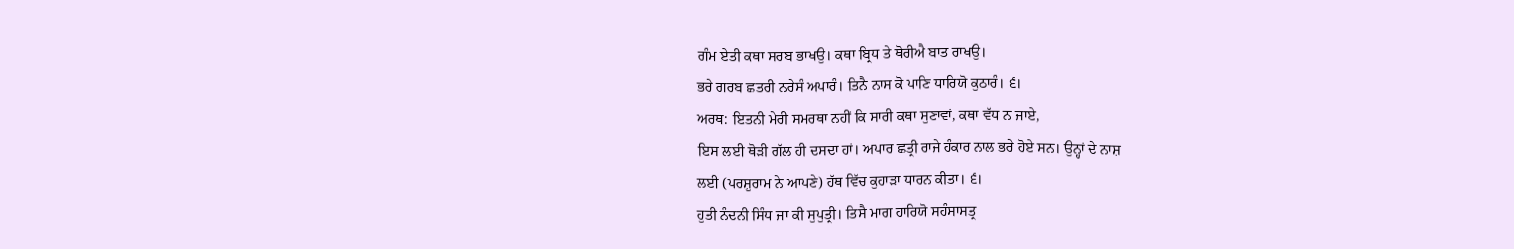ਗੰਮ ਏਤੀ ਕਥਾ ਸਰਬ ਭਾਖਉ। ਕਥਾ ਬ੍ਰਿਧ ਤੇ ਥੋਰੀਐ ਬਾਤ ਰਾਖਉ।
ਭਰੇ ਗਰਬ ਛਤਰੀ ਨਰੇਸੰ ਅਪਾਰੰ। ਤਿਨੈ ਨਾਸ ਕੋ ਪਾਣਿ ਧਾਰਿਯੋ ਕੁਠਾਰੰ। ੬।
ਅਰਥ: ਇਤਨੀ ਮੇਰੀ ਸਮਰਥਾ ਨਹੀਂ ਕਿ ਸਾਰੀ ਕਥਾ ਸੁਣਾਵਾਂ, ਕਥਾ ਵੱਧ ਨ ਜਾਏ,
ਇਸ ਲਈ ਥੋੜੀ ਗੱਲ ਹੀ ਦਸਦਾ ਹਾਂ। ਅਪਾਰ ਛਤ੍ਰੀ ਰਾਜੇ ਹੰਕਾਰ ਨਾਲ ਭਰੇ ਹੋਏ ਸਨ। ਉਨ੍ਹਾਂ ਦੇ ਨਾਸ਼
ਲਈ (ਪਰਸ਼ੁਰਾਮ ਨੇ ਆਪਣੇ) ਹੱਥ ਵਿੱਚ ਕੁਹਾੜਾ ਧਾਰਨ ਕੀਤਾ। ੬।
ਹੁਤੀ ਨੰਦਨੀ ਸਿੰਧ ਜਾ ਕੀ ਸੁਪੁਤ੍ਰੀ। ਤਿਸੈ ਮਾਗ ਹਾਰਿਯੋ ਸਹੰਸਾਸਤ੍ਰ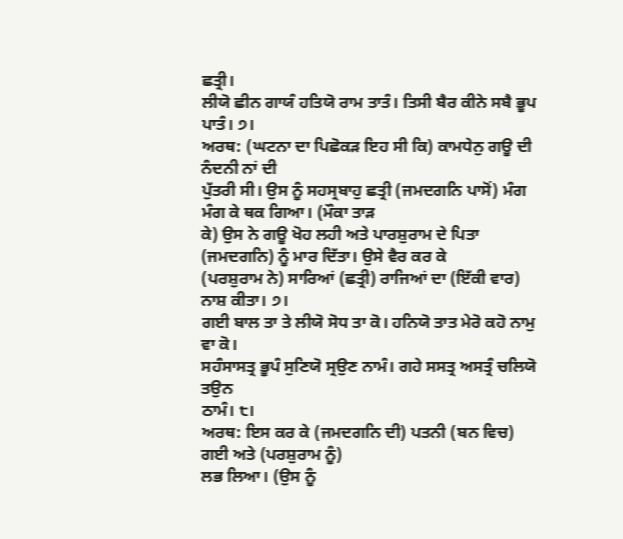ਛਤ੍ਰੀ।
ਲੀਯੋ ਛੀਨ ਗਾਯੰ ਹਤਿਯੋ ਰਾਮ ਤਾਤੰ। ਤਿਸੀ ਬੈਰ ਕੀਨੇ ਸਬੈ ਭੂਪ ਪਾਤੰ। ੭।
ਅਰਥ: (ਘਟਨਾ ਦਾ ਪਿਛੋਕੜ ਇਹ ਸੀ ਕਿ) ਕਾਮਧੇਨੁ ਗਊ ਦੀ ਨੰਦਨੀ ਨਾਂ ਦੀ
ਪੁੱਤਰੀ ਸੀ। ਉਸ ਨੂੰ ਸਹਸ੍ਰਬਾਹੁ ਛਤ੍ਰੀ (ਜਮਦਗਨਿ ਪਾਸੋਂ) ਮੰਗ ਮੰਗ ਕੇ ਥਕ ਗਿਆ। (ਮੌਕਾ ਤਾੜ
ਕੇ) ਉਸ ਨੇ ਗਊ ਖੋਹ ਲਹੀ ਅਤੇ ਪਾਰਸ਼ੁਰਾਮ ਦੇ ਪਿਤਾ (ਜਮਦਗਨਿ) ਨੂੰ ਮਾਰ ਦਿੱਤਾ। ਉਸੇ ਵੈਰ ਕਰ ਕੇ
(ਪਰਸ਼ੁਰਾਮ ਨੇ) ਸਾਰਿਆਂ (ਛਤ੍ਰੀ) ਰਾਜਿਆਂ ਦਾ (ਇੱਕੀ ਵਾਰ) ਨਾਸ਼ ਕੀਤਾ। ੭।
ਗਈ ਬਾਲ ਤਾ ਤੇ ਲੀਯੋ ਸੋਧ ਤਾ ਕੋ। ਹਨਿਯੋ ਤਾਤ ਮੇਰੋ ਕਹੋ ਨਾਮੁ ਵਾ ਕੋ।
ਸਹੰਸਾਸਤ੍ਰ ਭੂਪੰ ਸੁਣਿਯੋ ਸ੍ਰਉਣ ਨਾਮੰ। ਗਹੇ ਸਸਤ੍ਰ ਅਸਤ੍ਰੰ ਚਲਿਯੋ ਤਉਨ
ਠਾਮੰ। ੮।
ਅਰਥ: ਇਸ ਕਰ ਕੇ (ਜਮਦਗਨਿ ਦੀ) ਪਤਨੀ (ਬਨ ਵਿਚ) ਗਈ ਅਤੇ (ਪਰਸ਼ੁਰਾਮ ਨੂੰ)
ਲਭ ਲਿਆ। (ਉਸ ਨੂੰ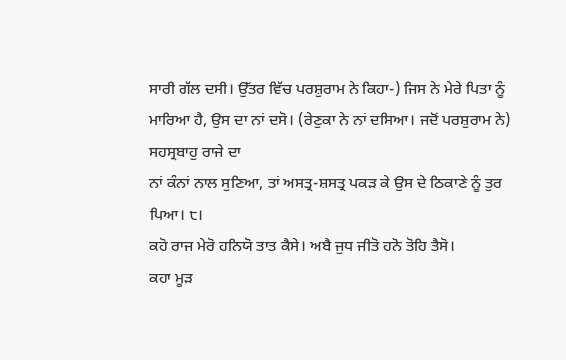ਸਾਰੀ ਗੱਲ ਦਸੀ। ਉੱਤਰ ਵਿੱਚ ਪਰਸ਼ੁਰਾਮ ਨੇ ਕਿਹਾ-) ਜਿਸ ਨੇ ਮੇਰੇ ਪਿਤਾ ਨੂੰ
ਮਾਰਿਆ ਹੈ, ਉਸ ਦਾ ਨਾਂ ਦਸੋ। (ਰੇਣੁਕਾ ਨੇ ਨਾਂ ਦਸਿਆ। ਜਦੋਂ ਪਰਸ਼ੁਰਾਮ ਨੇ) ਸਹਸ੍ਰਬਾਹੁ ਰਾਜੇ ਦਾ
ਨਾਂ ਕੰਨਾਂ ਨਾਲ ਸੁਣਿਆ, ਤਾਂ ਅਸਤ੍ਰ-ਸ਼ਸਤ੍ਰ ਪਕੜ ਕੇ ਉਸ ਦੇ ਠਿਕਾਣੇ ਨੂੰ ਤੁਰ ਪਿਆ। ੮।
ਕਹੋ ਰਾਜ ਮੇਰੋ ਹਨਿਯੋ ਤਾਤ ਕੈਸੇ। ਅਬੈ ਜੁਧ ਜੀਤੋ ਹਨੋ ਤੋਹਿ ਤੈਸੋ।
ਕਹਾ ਮੂੜ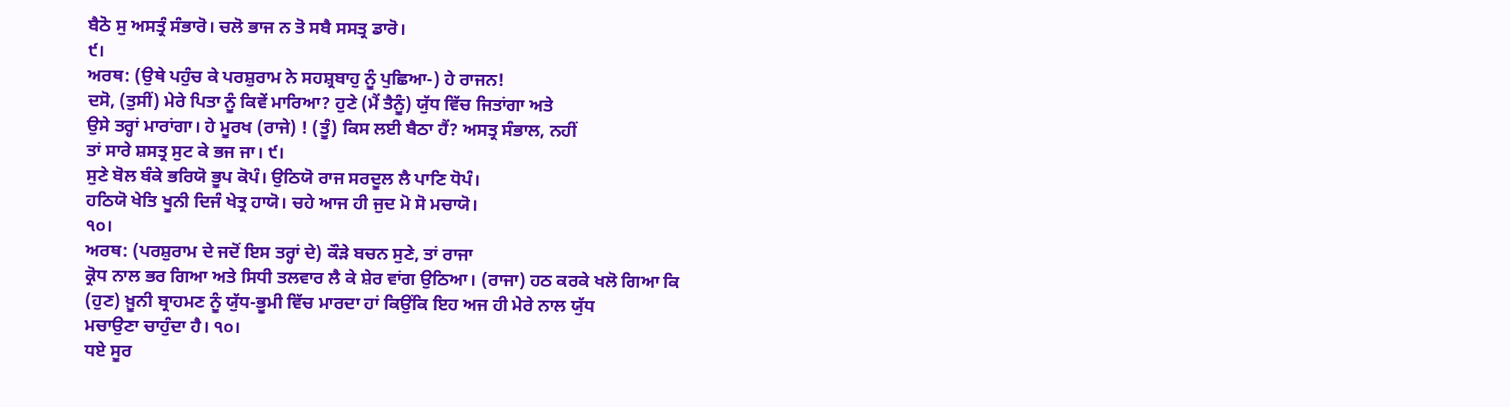ਬੈਠੋ ਸੁ ਅਸਤ੍ਰੰ ਸੰਭਾਰੋ। ਚਲੋ ਭਾਜ ਨ ਤੋ ਸਬੈ ਸਸਤ੍ਰ ਡਾਰੋ।
੯।
ਅਰਥ: (ਉਥੇ ਪਹੁੰਚ ਕੇ ਪਰਸ਼ੁਰਾਮ ਨੇ ਸਹਸ਼੍ਰਬਾਹੁ ਨੂੰ ਪੁਛਿਆ-) ਹੇ ਰਾਜਨ!
ਦਸੋ, (ਤੁਸੀਂ) ਮੇਰੇ ਪਿਤਾ ਨੂੰ ਕਿਵੇਂ ਮਾਰਿਆ? ਹੁਣੇ (ਮੈਂ ਤੈਨੂੰ) ਯੁੱਧ ਵਿੱਚ ਜਿਤਾਂਗਾ ਅਤੇ
ਉਸੇ ਤਰ੍ਹਾਂ ਮਾਰਾਂਗਾ। ਹੇ ਮੂਰਖ (ਰਾਜੇ) ! (ਤੂੰ) ਕਿਸ ਲਈ ਬੈਠਾ ਹੈਂ? ਅਸਤ੍ਰ ਸੰਭਾਲ, ਨਹੀਂ
ਤਾਂ ਸਾਰੇ ਸ਼ਸਤ੍ਰ ਸੁਟ ਕੇ ਭਜ ਜਾ। ੯।
ਸੁਣੇ ਬੋਲ ਬੰਕੇ ਭਰਿਯੋ ਭੂਪ ਕੋਪੰ। ਉਠਿਯੋ ਰਾਜ ਸਰਦੂਲ ਲੈ ਪਾਣਿ ਧੋਪੰ।
ਹਠਿਯੋ ਖੇਤਿ ਖੂਨੀ ਦਿਜੰ ਖੇਤ੍ਰ ਹਾਯੋ। ਚਹੇ ਆਜ ਹੀ ਜੁਦ ਮੋ ਸੋ ਮਚਾਯੋ।
੧੦।
ਅਰਥ: (ਪਰਸ਼ੁਰਾਮ ਦੇ ਜਦੋਂ ਇਸ ਤਰ੍ਹਾਂ ਦੇ) ਕੌੜੇ ਬਚਨ ਸੁਣੇ, ਤਾਂ ਰਾਜਾ
ਕ੍ਰੋਧ ਨਾਲ ਭਰ ਗਿਆ ਅਤੇ ਸਿਧੀ ਤਲਵਾਰ ਲੈ ਕੇ ਸ਼ੇਰ ਵਾਂਗ ਉਠਿਆ। (ਰਾਜਾ) ਹਠ ਕਰਕੇ ਖਲੋ ਗਿਆ ਕਿ
(ਹੁਣ) ਖ਼ੂਨੀ ਬ੍ਰਾਹਮਣ ਨੂੰ ਯੁੱਧ-ਭੂਮੀ ਵਿੱਚ ਮਾਰਦਾ ਹਾਂ ਕਿਉਂਕਿ ਇਹ ਅਜ ਹੀ ਮੇਰੇ ਨਾਲ ਯੁੱਧ
ਮਚਾਉਣਾ ਚਾਹੁੰਦਾ ਹੈ। ੧੦।
ਧਏ ਸੂਰ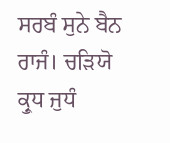ਸਰਬੰ ਸੁਨੇ ਬੈਨ ਰਾਜੰ। ਚੜਿਯੋ ਕ੍ਰੁਧ ਜੁਧੰ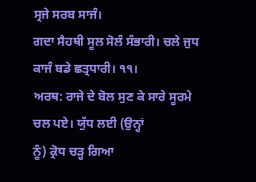ਸ੍ਰਜੇ ਸਰਬ ਸਾਜੰ।
ਗਦਾ ਸੈਹਥੀ ਸੂਲ ਸੋਲੰ ਸੰਭਾਰੀ। ਚਲੇ ਜੁਧ ਕਾਜੰ ਬਡੇ ਛਤ੍ਰਧਾਰੀ। ੧੧।
ਅਰਥ: ਰਾਜੇ ਦੇ ਬੋਲ ਸੁਣ ਕੇ ਸਾਰੇ ਸੂਰਮੇ ਚਲ ਪਏ। ਯੁੱਧ ਲਈ (ਉਨ੍ਹਾਂ
ਨੂੰ) ਕ੍ਰੋਧ ਚੜ੍ਹ ਗਿਆ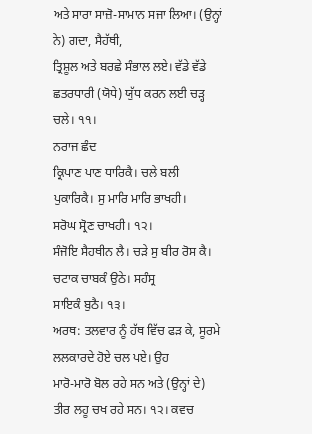ਅਤੇ ਸਾਰਾ ਸਾਜ਼ੋ-ਸਾਮਾਨ ਸਜਾ ਲਿਆ। (ਉਨ੍ਹਾਂ ਨੇ) ਗਦਾ, ਸੈਹੱਥੀ,
ਤ੍ਰਿਸ਼ੂਲ ਅਤੇ ਬਰਛੇ ਸੰਭਾਲ ਲਏ। ਵੱਡੇ ਵੱਡੇ ਛਤਰਧਾਰੀ (ਯੋਧੇ) ਯੁੱਧ ਕਰਨ ਲਈ ਚੜ੍ਹ ਚਲੇ। ੧੧।
ਨਰਾਜ ਛੰਦ
ਕ੍ਰਿਪਾਣ ਪਾਣ ਧਾਰਿਕੈ। ਚਲੇ ਬਲੀ ਪੁਕਾਰਿਕੈ। ਸੁ ਮਾਰਿ ਮਾਰਿ ਭਾਖਹੀ।
ਸਰੋਘ ਸ੍ਰੋਣ ਚਾਖਹੀ। ੧੨।
ਸੰਜੋਇ ਸੈਹਥੀਨ ਲੈ। ਚੜੇ ਸੁ ਬੀਰ ਰੋਸ ਕੈ। ਚਟਾਕ ਚਾਬਕੰ ਉਠੇ। ਸਹੰਸ੍ਰ
ਸਾਇਕੰ ਬੁਠੈ। ੧੩।
ਅਰਥ: ਤਲਵਾਰ ਨੂੰ ਹੱਥ ਵਿੱਚ ਫੜ ਕੇ, ਸੂਰਮੇ ਲਲਕਾਰਦੇ ਹੋਏ ਚਲ ਪਏ। ਉਹ
ਮਾਰੋ-ਮਾਰੋ ਬੋਲ ਰਹੇ ਸਨ ਅਤੇ (ਉਨ੍ਹਾਂ ਦੇ) ਤੀਰ ਲਹੂ ਚਖ ਰਹੇ ਸਨ। ੧੨। ਕਵਚ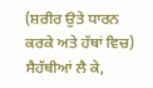(ਸ਼ਰੀਰ ਉਤੇ ਧਾਰਨ
ਕਰਕੇ ਅਤੇ ਹੱਥਾਂ ਵਿਚ) ਸੈਹੱਥੀਆਂ ਲੈ ਕੇ,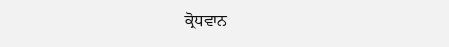ਕ੍ਰੋਧਵਾਨ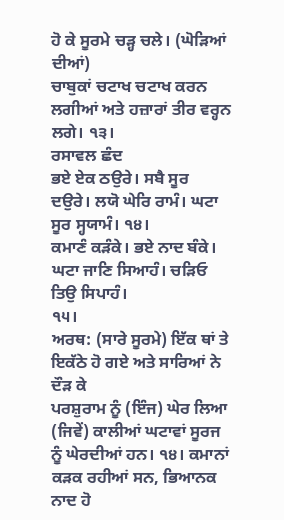ਹੋ ਕੇ ਸੂਰਮੇ ਚੜ੍ਹ ਚਲੇ। (ਘੋੜਿਆਂ ਦੀਆਂ)
ਚਾਬੁਕਾਂ ਚਟਾਖ ਚਟਾਖ ਕਰਨ ਲਗੀਆਂ ਅਤੇ ਹਜ਼ਾਰਾਂ ਤੀਰ ਵਰ੍ਹਨ ਲਗੇ। ੧੩।
ਰਸਾਵਲ ਛੰਦ
ਭਏ ਏਕ ਠਉਰੇ। ਸਬੈ ਸੂਰ ਦਉਰੇ। ਲਯੋ ਘੇਰਿ ਰਾਮੰ। ਘਟਾ ਸੂਰ ਸ੍ਹਯਾਮੰ। ੧੪।
ਕਮਾਣੰ ਕੜੰਕੇ। ਭਏ ਨਾਦ ਬੰਕੇ। ਘਟਾ ਜਾਣਿ ਸਿਆਹੰ। ਚੜਿਓ ਤਿਉ ਸਿਪਾਹੰ।
੧੫।
ਅਰਥ: (ਸਾਰੇ ਸੂਰਮੇ) ਇੱਕ ਥਾਂ ਤੇ ਇਕੱਠੇ ਹੋ ਗਏ ਅਤੇ ਸਾਰਿਆਂ ਨੇ ਦੌੜ ਕੇ
ਪਰਸ਼ੁਰਾਮ ਨੂੰ (ਇੰਜ) ਘੇਰ ਲਿਆ (ਜਿਵੇਂ) ਕਾਲੀਆਂ ਘਟਾਵਾਂ ਸੂਰਜ ਨੂੰ ਘੇਰਦੀਆਂ ਹਨ। ੧੪। ਕਮਾਨਾਂ
ਕੜਕ ਰਹੀਆਂ ਸਨ, ਭਿਆਨਕ ਨਾਦ ਹੋ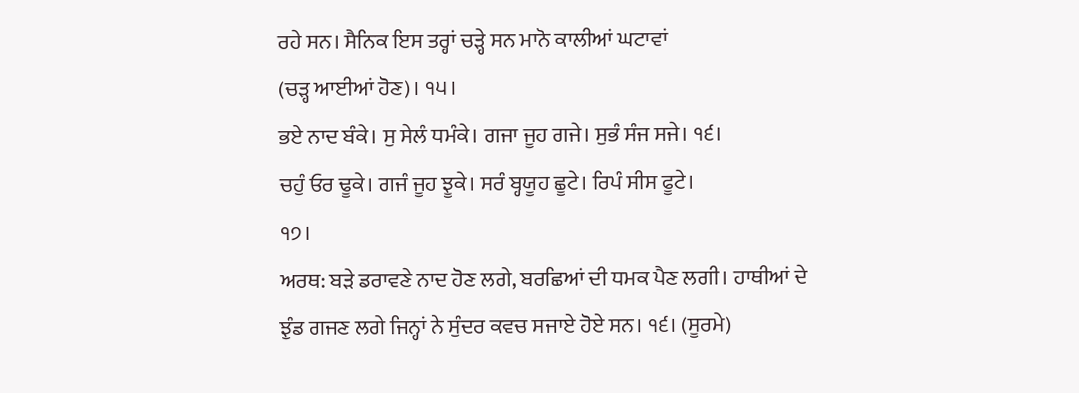ਰਹੇ ਸਨ। ਸੈਨਿਕ ਇਸ ਤਰ੍ਹਾਂ ਚੜ੍ਹੇ ਸਨ ਮਾਨੋ ਕਾਲੀਆਂ ਘਟਾਵਾਂ
(ਚੜ੍ਹ ਆਈਆਂ ਹੋਣ)। ੧੫।
ਭਏ ਨਾਦ ਬੰਕੇ। ਸੁ ਸੇਲੰ ਧਮੰਕੇ। ਗਜਾ ਜੂਹ ਗਜੇ। ਸੁਭੰ ਸੰਜ ਸਜੇ। ੧੬।
ਚਹੁੰ ਓਰ ਢੂਕੇ। ਗਜੰ ਜੂਹ ਝੂਕੇ। ਸਰੰ ਬ੍ਹਯੂਹ ਛੂਟੇ। ਰਿਪੰ ਸੀਸ ਫੂਟੇ।
੧੭।
ਅਰਥ: ਬੜੇ ਡਰਾਵਣੇ ਨਾਦ ਹੋਣ ਲਗੇ, ਬਰਛਿਆਂ ਦੀ ਧਮਕ ਪੈਣ ਲਗੀ। ਹਾਥੀਆਂ ਦੇ
ਝੁੰਡ ਗਜਣ ਲਗੇ ਜਿਨ੍ਹਾਂ ਨੇ ਸੁੰਦਰ ਕਵਚ ਸਜਾਏ ਹੋਏ ਸਨ। ੧੬। (ਸੂਰਮੇ)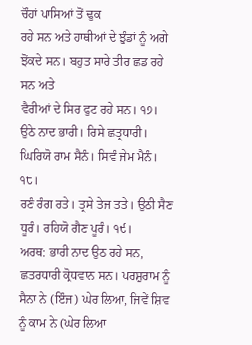ਚੌਹਾਂ ਪਾਸਿਆਂ ਤੋਂ ਢੁਕ
ਰਹੇ ਸਨ ਅਤੇ ਹਾਥੀਆਂ ਦੇ ਝੁੰਡਾਂ ਨੂੰ ਅਗੇ ਝੋਂਕਦੇ ਸਨ। ਬਹੁਤ ਸਾਰੇ ਤੀਰ ਛਡ ਰਹੇ ਸਨ ਅਤੇ
ਵੈਰੀਆਂ ਦੇ ਸਿਰ ਫੁਟ ਰਹੇ ਸਨ। ੧੭।
ਉਠੇ ਨਾਦ ਭਾਰੀ। ਰਿਸੇ ਛਤ੍ਰਧਾਰੀ। ਘਿਰਿਯੋ ਰਾਮ ਸੈਨੰ। ਸਿਵੰ ਜੇਮ ਮੈਨੰ।
੧੮।
ਰਣੰ ਰੰਗ ਰਤੇ। ਤ੍ਰਸੇ ਤੇਜ ਤਤੇ। ਉਠੀ ਸੈਣ ਧੂਰੰ। ਰਹਿਯੋ ਗੈਣ ਪੂਰੰ। ੧੯।
ਅਰਥ: ਭਾਰੀ ਨਾਦ ਉਠ ਰਹੇ ਸਨ, ਛਤਰਧਾਰੀ ਕ੍ਰੋਧਵਾਨ ਸਨ। ਪਰਸ਼ੁਰਾਮ ਨੂੰ
ਸੈਨਾ ਨੇ (ਇੰਜ) ਘੇਰ ਲਿਆ, ਜਿਵੇਂ ਸ਼ਿਵ ਨੂੰ ਕਾਮ ਨੇ (ਘੇਰ ਲਿਆ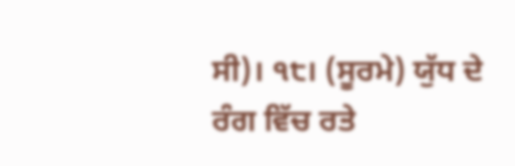ਸੀ)। ੧੮। (ਸੂਰਮੇ) ਯੁੱਧ ਦੇ
ਰੰਗ ਵਿੱਚ ਰਤੇ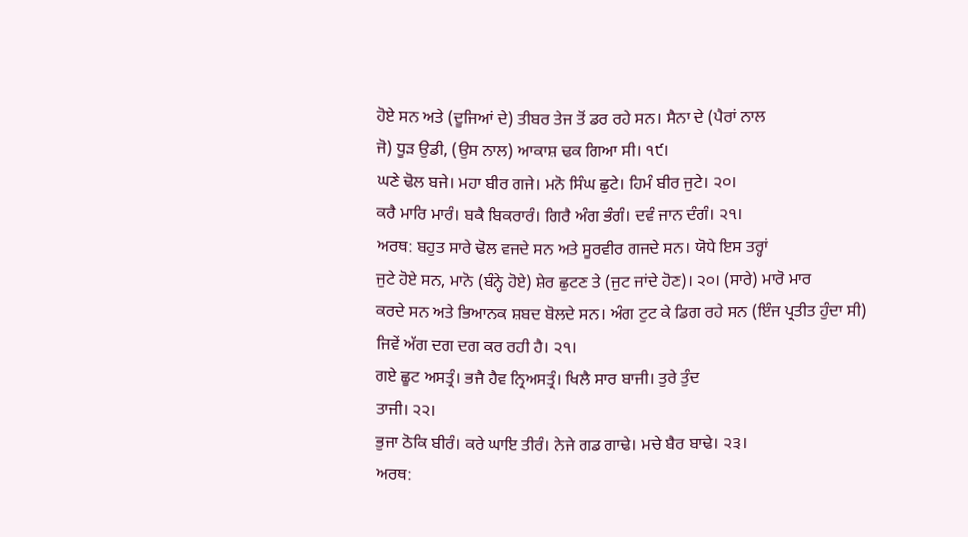ਹੋਏ ਸਨ ਅਤੇ (ਦੂਜਿਆਂ ਦੇ) ਤੀਬਰ ਤੇਜ ਤੋਂ ਡਰ ਰਹੇ ਸਨ। ਸੈਨਾ ਦੇ (ਪੈਰਾਂ ਨਾਲ
ਜੋ) ਧੂੜ ਉਡੀ, (ਉਸ ਨਾਲ) ਆਕਾਸ਼ ਢਕ ਗਿਆ ਸੀ। ੧੯।
ਘਣੇ ਢੋਲ ਬਜੇ। ਮਹਾ ਬੀਰ ਗਜੇ। ਮਨੋ ਸਿੰਘ ਛੁਟੇ। ਹਿਮੰ ਬੀਰ ਜੁਟੇ। ੨੦।
ਕਰੈ ਮਾਰਿ ਮਾਰੰ। ਬਕੈ ਬਿਕਰਾਰੰ। ਗਿਰੈ ਅੰਗ ਭੰਗੰ। ਦਵੰ ਜਾਨ ਦੰਗੰ। ੨੧।
ਅਰਥ: ਬਹੁਤ ਸਾਰੇ ਢੋਲ ਵਜਦੇ ਸਨ ਅਤੇ ਸੂਰਵੀਰ ਗਜਦੇ ਸਨ। ਯੋਧੇ ਇਸ ਤਰ੍ਹਾਂ
ਜੁਟੇ ਹੋਏ ਸਨ, ਮਾਨੋ (ਬੰਨ੍ਹੇ ਹੋਏ) ਸ਼ੇਰ ਛੁਟਣ ਤੇ (ਜੁਟ ਜਾਂਦੇ ਹੋਣ)। ੨੦। (ਸਾਰੇ) ਮਾਰੋ ਮਾਰ
ਕਰਦੇ ਸਨ ਅਤੇ ਭਿਆਨਕ ਸ਼ਬਦ ਬੋਲਦੇ ਸਨ। ਅੰਗ ਟੁਟ ਕੇ ਡਿਗ ਰਹੇ ਸਨ (ਇੰਜ ਪ੍ਰਤੀਤ ਹੁੰਦਾ ਸੀ)
ਜਿਵੇਂ ਅੱਗ ਦਗ ਦਗ ਕਰ ਰਹੀ ਹੈ। ੨੧।
ਗਏ ਛੂਟ ਅਸਤ੍ਰੰ। ਭਜੈ ਹੈਵ ਨ੍ਰਿਅਸਤ੍ਰੰ। ਖਿਲੈ ਸਾਰ ਬਾਜੀ। ਤੁਰੇ ਤੁੰਦ
ਤਾਜੀ। ੨੨।
ਭੁਜਾ ਠੋਕਿ ਬੀਰੰ। ਕਰੇ ਘਾਇ ਤੀਰੰ। ਨੇਜੇ ਗਡ ਗਾਢੇ। ਮਚੇ ਬੈਰ ਬਾਢੇ। ੨੩।
ਅਰਥ: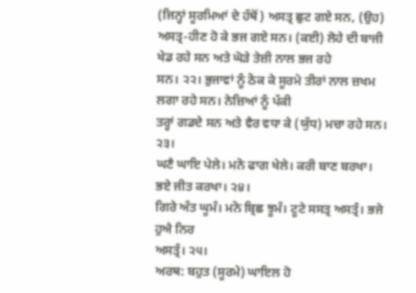(ਜਿਨ੍ਹਾਂ ਸੂਰਮਿਆਂ ਦੇ ਹੱਥੋਂ) ਅਸਤ੍ਰ ਛੁਟ ਗਏ ਸਨ, (ਉਹ)
ਅਸਤ੍ਰ-ਹੀਣ ਹੋ ਕੇ ਭਜ ਗਏ ਸਨ। (ਕਈ) ਲੋਹੇ ਦੀ ਬਾਜੀ ਖੇਡ ਰਹੇ ਸਨ ਅਤੇ ਘੋੜੇ ਤੇਜ਼ੀ ਨਾਲ ਭਜ ਰਹੇ
ਸਨ। ੨੨। ਭੁਜਾਵਾਂ ਨੂੰ ਠੋਕ ਕੇ ਸੂਰਮੇ ਤੀਰਾਂ ਨਾਲ ਜ਼ਖਮ ਲਗਾ ਰਹੇ ਸਨ। ਨੇਜ਼ਿਆਂ ਨੂੰ ਪੱਕੀ
ਤਰ੍ਹਾਂ ਗਡਦੇ ਸਨ ਅਤੇ ਵੈਰ ਵਧਾ ਕੇ (ਯੁੱਧ) ਮਚਾ ਰਹੇ ਸਨ। ੨੩।
ਘਣੈ ਘਾਇ ਪੇਲੇ। ਮਨੋ ਫਾਗ ਖੇਲੇ। ਕਰੀ ਬਾਣ ਬਰਖਾ। ਭਏ ਜੀਤ ਕਰਖਾ। ੨੪।
ਗਿਰੇ ਅੰਤ ਘੂਮੰ। ਮਨੋ ਬ੍ਰਿਛ ਝੂਮੰ। ਟੂਟੇ ਸਸਤ੍ਰ ਅਸਤ੍ਰੰ। ਭਜੇ ਹੁਐ ਨਿਰ
ਅਸਤ੍ਰੰ। ੨੫।
ਅਰਥ: ਬਹੁਤ (ਸੂਰਮੇ) ਘਾਇਲ ਹੋ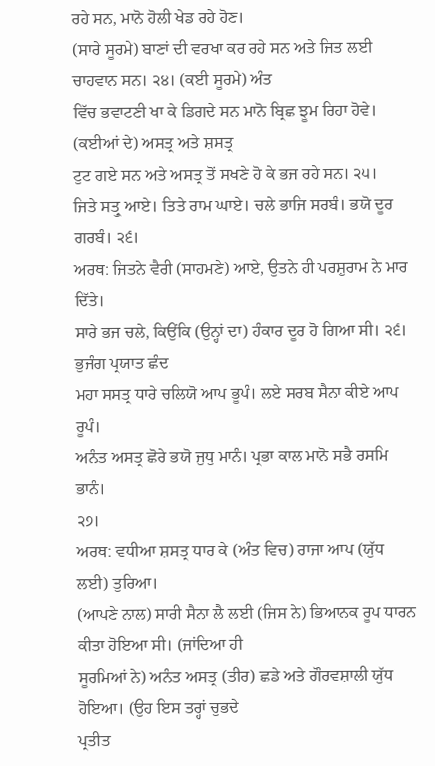ਰਹੇ ਸਨ, ਮਾਨੋ ਹੋਲੀ ਖੇਡ ਰਹੇ ਹੋਣ।
(ਸਾਰੇ ਸੂਰਮੇ) ਬਾਣਾਂ ਦੀ ਵਰਖਾ ਕਰ ਰਹੇ ਸਨ ਅਤੇ ਜਿਤ ਲਈ ਚਾਹਵਾਨ ਸਨ। ੨੪। (ਕਈ ਸੂਰਮੇ) ਅੰਤ
ਵਿੱਚ ਭਵਾਟਣੀ ਖਾ ਕੇ ਡਿਗਦੇ ਸਨ ਮਾਨੋ ਬ੍ਰਿਛ ਝੂਮ ਰਿਹਾ ਹੋਵੇ। (ਕਈਆਂ ਦੇ) ਅਸਤ੍ਰ ਅਤੇ ਸ਼ਸਤ੍ਰ
ਟੁਟ ਗਏ ਸਨ ਅਤੇ ਅਸਤ੍ਰ ਤੋਂ ਸਖਣੇ ਹੋ ਕੇ ਭਜ ਰਹੇ ਸਨ। ੨੫।
ਜਿਤੇ ਸਤ੍ਰੁ ਆਏ। ਤਿਤੇ ਰਾਮ ਘਾਏ। ਚਲੇ ਭਾਜਿ ਸਰਬੰ। ਭਯੋ ਦੂਰ ਗਰਬੰ। ੨੬।
ਅਰਥ: ਜਿਤਨੇ ਵੈਰੀ (ਸਾਹਮਣੇ) ਆਏ, ਉਤਨੇ ਹੀ ਪਰਸ਼ੁਰਾਮ ਨੇ ਮਾਰ ਦਿੱਤੇ।
ਸਾਰੇ ਭਜ ਚਲੇ, ਕਿਉਂਕਿ (ਉਨ੍ਹਾਂ ਦਾ) ਹੰਕਾਰ ਦੂਰ ਹੋ ਗਿਆ ਸੀ। ੨੬।
ਭੁਜੰਗ ਪ੍ਰਯਾਤ ਛੰਦ
ਮਹਾ ਸਸਤ੍ਰ ਧਾਰੇ ਚਲਿਯੋ ਆਪ ਭੂਪੰ। ਲਏ ਸਰਬ ਸੈਨਾ ਕੀਏ ਆਪ ਰੂਪੰ।
ਅਨੰਤ ਅਸਤ੍ਰ ਛੋਰੇ ਭਯੋ ਜੁਧੁ ਮਾਨੰ। ਪ੍ਰਭਾ ਕਾਲ ਮਾਨੋ ਸਭੈ ਰਸਮਿ ਭਾਨੰ।
੨੭।
ਅਰਥ: ਵਧੀਆ ਸ਼ਸਤ੍ਰ ਧਾਰ ਕੇ (ਅੰਤ ਵਿਚ) ਰਾਜਾ ਆਪ (ਯੁੱਧ ਲਈ) ਤੁਰਿਆ।
(ਆਪਣੇ ਨਾਲ) ਸਾਰੀ ਸੈਨਾ ਲੈ ਲਈ (ਜਿਸ ਨੇ) ਭਿਆਨਕ ਰੂਪ ਧਾਰਨ ਕੀਤਾ ਹੋਇਆ ਸੀ। (ਜਾਂਦਿਆ ਹੀ
ਸੂਰਮਿਆਂ ਨੇ) ਅਨੰਤ ਅਸਤ੍ਰ (ਤੀਰ) ਛਡੇ ਅਤੇ ਗੌਰਵਸ਼ਾਲੀ ਯੁੱਧ ਹੋਇਆ। (ਉਹ ਇਸ ਤਰ੍ਹਾਂ ਚੁਭਦੇ
ਪ੍ਰਤੀਤ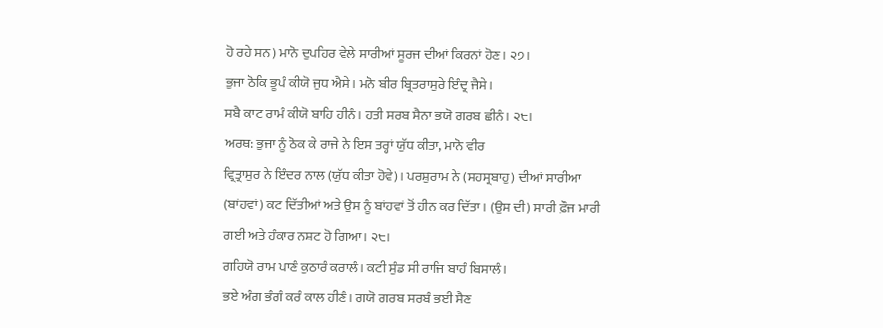ਹੋ ਰਹੇ ਸਨ) ਮਾਨੋ ਦੁਪਹਿਰ ਵੇਲੇ ਸਾਰੀਆਂ ਸੂਰਜ ਦੀਆਂ ਕਿਰਨਾਂ ਹੋਣ। ੨੭।
ਭੁਜਾ ਠੋਕਿ ਭੂਪੰ ਕੀਯੋ ਜੁਧ ਐਸੇ। ਮਨੋ ਬੀਰ ਬ੍ਰਿਤਰਾਸੁਰੇ ਇੰਦ੍ਰ ਜੈਸੇ।
ਸਬੈ ਕਾਟ ਰਾਮੰ ਕੀਯੋ ਬਾਹਿ ਹੀਨੰ। ਹਤੀ ਸਰਬ ਸੈਨਾ ਭਯੋ ਗਰਬ ਛੀਨੰ। ੨੮।
ਅਰਥ: ਭੁਜਾ ਨੂੰ ਠੋਕ ਕੇ ਰਾਜੇ ਨੇ ਇਸ ਤਰ੍ਹਾਂ ਯੁੱਧ ਕੀਤਾ, ਮਾਨੋ ਵੀਰ
ਵ੍ਰਿਤ੍ਰਾਸੁਰ ਨੇ ਇੰਦਰ ਨਾਲ (ਯੁੱਧ ਕੀਤਾ ਹੋਵੇ)। ਪਰਸ਼ੁਰਾਮ ਨੇ (ਸਹਸ੍ਰਬਾਹੁ) ਦੀਆਂ ਸਾਰੀਆ
(ਬਾਂਹਵਾਂ) ਕਟ ਦਿੱਤੀਆਂ ਅਤੇ ਉਸ ਨੂੰ ਬਾਂਹਵਾਂ ਤੋਂ ਹੀਨ ਕਰ ਦਿੱਤਾ। (ਉਸ ਦੀ) ਸਾਰੀ ਫ਼ੌਜ ਮਾਰੀ
ਗਈ ਅਤੇ ਹੰਕਾਰ ਨਸ਼ਟ ਹੋ ਗਿਆ। ੨੮।
ਗਹਿਯੋ ਰਾਮ ਪਾਣੰ ਕੁਠਾਰੰ ਕਰਾਲੰ। ਕਟੀ ਸੁੰਡ ਸੀ ਰਾਜਿ ਬਾਹੰ ਬਿਸਾਲੰ।
ਭਏ ਅੰਗ ਭੰਗੰ ਕਰੰ ਕਾਲ ਹੀਣੰ। ਗਯੋ ਗਰਬ ਸਰਬੰ ਭਈ ਸੈਣ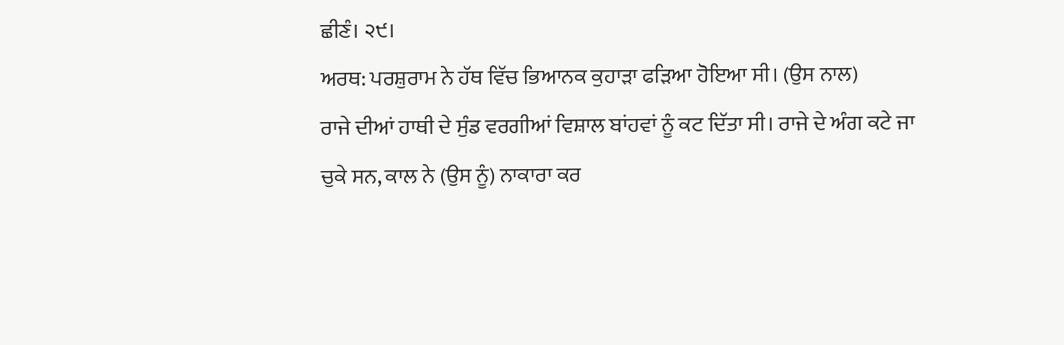ਛੀਣੰ। ੨੯।
ਅਰਥ: ਪਰਸ਼ੁਰਾਮ ਨੇ ਹੱਥ ਵਿੱਚ ਭਿਆਨਕ ਕੁਹਾੜਾ ਫੜਿਆ ਹੋਇਆ ਸੀ। (ਉਸ ਨਾਲ)
ਰਾਜੇ ਦੀਆਂ ਹਾਥੀ ਦੇ ਸੁੰਡ ਵਰਗੀਆਂ ਵਿਸ਼ਾਲ ਬਾਂਹਵਾਂ ਨੂੰ ਕਟ ਦਿੱਤਾ ਸੀ। ਰਾਜੇ ਦੇ ਅੰਗ ਕਟੇ ਜਾ
ਚੁਕੇ ਸਨ, ਕਾਲ ਨੇ (ਉਸ ਨੂੰ) ਨਾਕਾਰਾ ਕਰ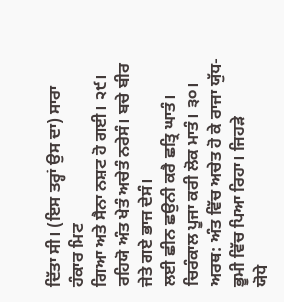ਦਿੱਤਾ ਸੀ। (ਇਸ ਤਰ੍ਹਾਂ ਉਸ ਦਾ) ਸਾਰਾ ਹੰਕਾਰ ਮਿਟ
ਗਿਆ ਅਤੇ ਸੈਨਾ ਨਸ਼ਟ ਹੋ ਗਈ। ੨੯।
ਰਹਿਯੋ ਅੰਤ ਖੇਤੰ ਅਚੇਤੰ ਨਰੇਸੰ। ਬਚੇ ਬੀਰ ਜੇਤੇ ਗਏ ਭਾਜ ਦੇਸੰ।
ਲਈ ਛੀਨ ਛਉਨੀ ਕਰੈ ਛਤ੍ਰਿ ਘਾਤੰ। ਚਿਰੰਕਾਲ ਪੂਜਾ ਕਰੀ ਲੋਕ ਮਾਤੰ। ੩੦।
ਅਰਥ: ਅੰਤ ਵਿੱਚ ਅਚੇਤ ਹੋ ਕੇ ਰਾਜਾ ਯੁੱਧ-ਭੂਮੀ ਵਿੱਚ ਪਿਆ ਰਿਹਾ। ਜਿਹੜੇ
ਯੋਧੇ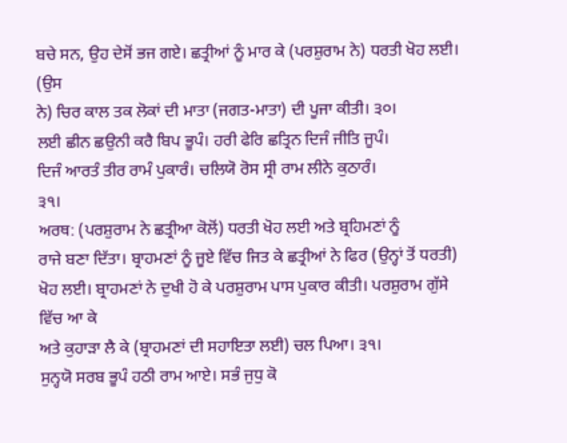ਬਚੇ ਸਨ, ਉਹ ਦੇਸੋਂ ਭਜ ਗਏ। ਛਤ੍ਰੀਆਂ ਨੂੰ ਮਾਰ ਕੇ (ਪਰਸ਼ੁਰਾਮ ਨੇ) ਧਰਤੀ ਖੋਹ ਲਈ। (ਉਸ
ਨੇ) ਚਿਰ ਕਾਲ ਤਕ ਲੋਕਾਂ ਦੀ ਮਾਤਾ (ਜਗਤ-ਮਾਤਾ) ਦੀ ਪੂਜਾ ਕੀਤੀ। ੩੦।
ਲਈ ਛੀਨ ਛਉਨੀ ਕਰੈ ਬਿਪ ਭੂਪੰ। ਹਰੀ ਫੇਰਿ ਛਤ੍ਰਿਨ ਦਿਜੰ ਜੀਤਿ ਜੂਪੰ।
ਦਿਜੰ ਆਰਤੰ ਤੀਰ ਰਾਮੰ ਪੁਕਾਰੰ। ਚਲਿਯੋ ਰੋਸ ਸ੍ਰੀ ਰਾਮ ਲੀਨੇ ਕੁਠਾਰੰ।
੩੧।
ਅਰਥ: (ਪਰਸ਼ੁਰਾਮ ਨੇ ਛਤ੍ਰੀਆ ਕੋਲੋਂ) ਧਰਤੀ ਖੋਹ ਲਈ ਅਤੇ ਬ੍ਰਹਿਮਣਾਂ ਨੂੰ
ਰਾਜੇ ਬਣਾ ਦਿੱਤਾ। ਬ੍ਰਾਹਮਣਾਂ ਨੂੰ ਜੂਏ ਵਿੱਚ ਜਿਤ ਕੇ ਛਤ੍ਰੀਆਂ ਨੇ ਫਿਰ (ਉਨ੍ਹਾਂ ਤੋਂ ਧਰਤੀ)
ਖੋਹ ਲਈ। ਬ੍ਰਾਹਮਣਾਂ ਨੇ ਦੁਖੀ ਹੋ ਕੇ ਪਰਸ਼ੁਰਾਮ ਪਾਸ ਪੁਕਾਰ ਕੀਤੀ। ਪਰਸ਼ੁਰਾਮ ਗੁੱਸੇ ਵਿੱਚ ਆ ਕੇ
ਅਤੇ ਕੁਹਾੜਾ ਲੈ ਕੇ (ਬ੍ਰਾਹਮਣਾਂ ਦੀ ਸਹਾਇਤਾ ਲਈ) ਚਲ ਪਿਆ। ੩੧।
ਸੁਨ੍ਹਯੋ ਸਰਬ ਭੂਪੰ ਹਠੀ ਰਾਮ ਆਏ। ਸਭੰ ਜੁਧੁ ਕੋ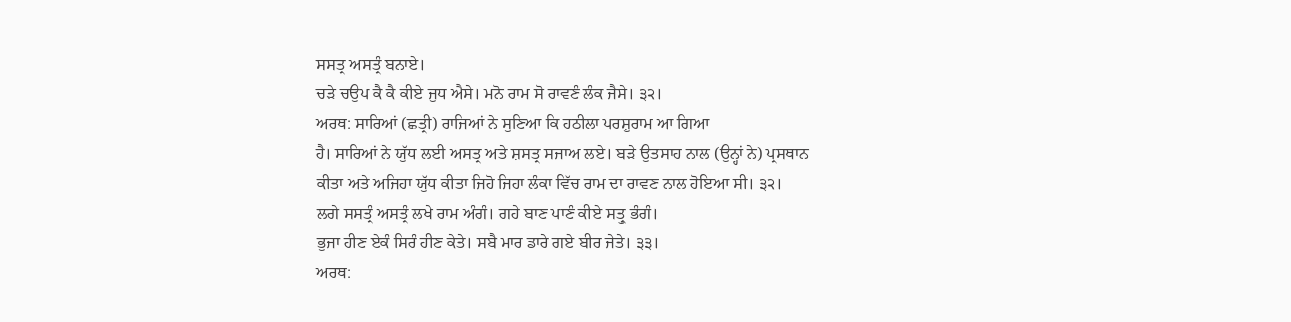ਸਸਤ੍ਰ ਅਸਤ੍ਰੰ ਬਨਾਏ।
ਚੜੇ ਚਉਪ ਕੈ ਕੈ ਕੀਏ ਜੁਧ ਐਸੇ। ਮਨੋ ਰਾਮ ਸੋ ਰਾਵਣੰ ਲੰਕ ਜੈਸੇ। ੩੨।
ਅਰਥ: ਸਾਰਿਆਂ (ਛਤ੍ਰੀ) ਰਾਜਿਆਂ ਨੇ ਸੁਣਿਆ ਕਿ ਹਠੀਲਾ ਪਰਸ਼ੁਰਾਮ ਆ ਗਿਆ
ਹੈ। ਸਾਰਿਆਂ ਨੇ ਯੁੱਧ ਲਈ ਅਸਤ੍ਰ ਅਤੇ ਸ਼ਸਤ੍ਰ ਸਜਾਅ ਲਏ। ਬੜੇ ਉਤਸਾਹ ਨਾਲ (ਉਨ੍ਹਾਂ ਨੇ) ਪ੍ਰਸਥਾਨ
ਕੀਤਾ ਅਤੇ ਅਜਿਹਾ ਯੁੱਧ ਕੀਤਾ ਜਿਹੋ ਜਿਹਾ ਲੰਕਾ ਵਿੱਚ ਰਾਮ ਦਾ ਰਾਵਣ ਨਾਲ ਹੋਇਆ ਸੀ। ੩੨।
ਲਗੇ ਸਸਤ੍ਰੰ ਅਸਤ੍ਰੰ ਲਖੇ ਰਾਮ ਅੰਗੰ। ਗਹੇ ਬਾਣ ਪਾਣੰ ਕੀਏ ਸਤ੍ਰੁ ਭੰਗੰ।
ਭੁਜਾ ਹੀਣ ਏਕੰ ਸਿਰੰ ਹੀਣ ਕੇਤੇ। ਸਬੈ ਮਾਰ ਡਾਰੇ ਗਏ ਬੀਰ ਜੇਤੇ। ੩੩।
ਅਰਥ: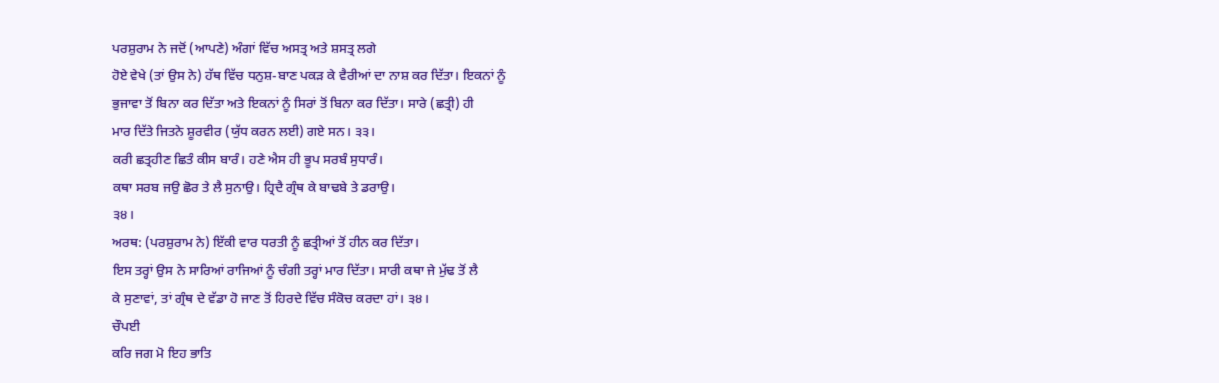ਪਰਸ਼ੁਰਾਮ ਨੇ ਜਦੋਂ (ਆਪਣੇ) ਅੰਗਾਂ ਵਿੱਚ ਅਸਤ੍ਰ ਅਤੇ ਸ਼ਸਤ੍ਰ ਲਗੇ
ਹੋਏ ਵੇਖੇ (ਤਾਂ ਉਸ ਨੇ) ਹੱਥ ਵਿੱਚ ਧਨੁਸ਼-ਬਾਣ ਪਕੜ ਕੇ ਵੈਰੀਆਂ ਦਾ ਨਾਸ਼ ਕਰ ਦਿੱਤਾ। ਇਕਨਾਂ ਨੂੰ
ਭੁਜਾਵਾ ਤੋਂ ਬਿਨਾ ਕਰ ਦਿੱਤਾ ਅਤੇ ਇਕਨਾਂ ਨੂੰ ਸਿਰਾਂ ਤੋਂ ਬਿਨਾ ਕਰ ਦਿੱਤਾ। ਸਾਰੇ (ਛਤ੍ਰੀ) ਹੀ
ਮਾਰ ਦਿੱਤੇ ਜਿਤਨੇ ਸ਼ੂਰਵੀਰ (ਯੁੱਧ ਕਰਨ ਲਈ) ਗਏ ਸਨ। ੩੩।
ਕਰੀ ਛਤ੍ਰਹੀਣ ਛਿਤੰ ਕੀਸ ਬਾਰੰ। ਹਣੇ ਐਸ ਹੀ ਭੂਪ ਸਰਬੰ ਸੁਧਾਰੰ।
ਕਥਾ ਸਰਬ ਜਉ ਛੋਰ ਤੇ ਲੈ ਸੁਨਾਉ। ਹ੍ਰਿਦੈ ਗ੍ਰੰਥ ਕੇ ਬਾਢਬੇ ਤੇ ਡਰਾਉ।
੩੪।
ਅਰਥ: (ਪਰਸ਼ੁਰਾਮ ਨੇ) ਇੱਕੀ ਵਾਰ ਧਰਤੀ ਨੂੰ ਛਤ੍ਰੀਆਂ ਤੋਂ ਹੀਨ ਕਰ ਦਿੱਤਾ।
ਇਸ ਤਰ੍ਹਾਂ ਉਸ ਨੇ ਸਾਰਿਆਂ ਰਾਜਿਆਂ ਨੂੰ ਚੰਗੀ ਤਰ੍ਹਾਂ ਮਾਰ ਦਿੱਤਾ। ਸਾਰੀ ਕਥਾ ਜੇ ਮੁੱਢ ਤੋਂ ਲੈ
ਕੇ ਸੁਣਾਵਾਂ, ਤਾਂ ਗ੍ਰੰਥ ਦੇ ਵੱਡਾ ਹੋ ਜਾਣ ਤੋਂ ਹਿਰਦੇ ਵਿੱਚ ਸੰਕੋਚ ਕਰਦਾ ਹਾਂ। ੩੪।
ਚੌਪਈ
ਕਰਿ ਜਗ ਮੋ ਇਹ ਭਾਤਿ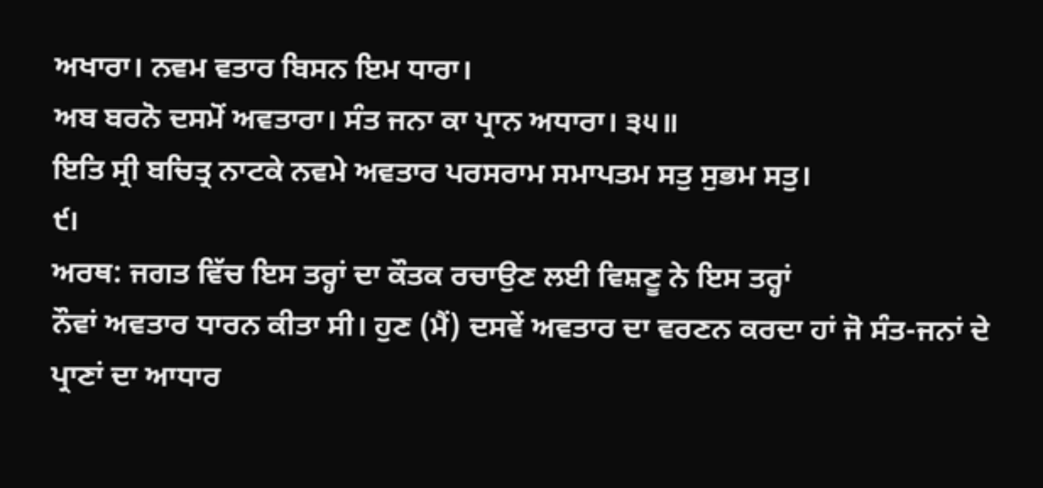ਅਖਾਰਾ। ਨਵਮ ਵਤਾਰ ਬਿਸਨ ਇਮ ਧਾਰਾ।
ਅਬ ਬਰਨੋ ਦਸਮੋਂ ਅਵਤਾਰਾ। ਸੰਤ ਜਨਾ ਕਾ ਪ੍ਰਾਨ ਅਧਾਰਾ। ੩੫॥
ਇਤਿ ਸ੍ਰੀ ਬਚਿਤ੍ਰ ਨਾਟਕੇ ਨਵਮੇ ਅਵਤਾਰ ਪਰਸਰਾਮ ਸਮਾਪਤਮ ਸਤੁ ਸੁਭਮ ਸਤੁ।
੯।
ਅਰਥ: ਜਗਤ ਵਿੱਚ ਇਸ ਤਰ੍ਹਾਂ ਦਾ ਕੌਤਕ ਰਚਾਉਣ ਲਈ ਵਿਸ਼ਣੂ ਨੇ ਇਸ ਤਰ੍ਹਾਂ
ਨੌਵਾਂ ਅਵਤਾਰ ਧਾਰਨ ਕੀਤਾ ਸੀ। ਹੁਣ (ਮੈਂ) ਦਸਵੇਂ ਅਵਤਾਰ ਦਾ ਵਰਣਨ ਕਰਦਾ ਹਾਂ ਜੋ ਸੰਤ-ਜਨਾਂ ਦੇ
ਪ੍ਰਾਣਾਂ ਦਾ ਆਧਾਰ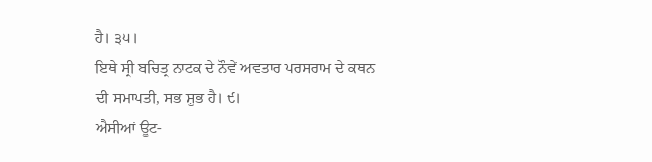ਹੈ। ੩੫।
ਇਥੇ ਸ੍ਰੀ ਬਚਿਤ੍ਰ ਨਾਟਕ ਦੇ ਨੌਵੇਂ ਅਵਤਾਰ ਪਰਸਰਾਮ ਦੇ ਕਥਨ
ਦੀ ਸਮਾਪਤੀ, ਸਭ ਸ਼ੁਭ ਹੈ। ੯।
ਐਸੀਆਂ ਊਟ-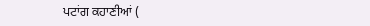ਪਟਾਂਗ ਕਹਾਣੀਆਂ (